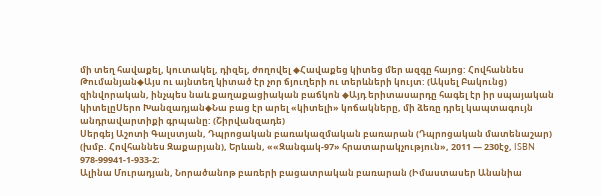մի տեղ հավաքել, կուտակել, դիզել, ժողովել ◆Հավաքեց կիտեց մեր ազգը հայոց: Հովհաննես Թումանյան◆Այս ու այնտեղ կիտած էր չոր ճյուղերի ու տերևների կույտ: (Ակսել Բակունց)
զինվորական, ինչպես նաև քաղաքացիական բաճկոն ◆Այդ երիտասարդը հագել էր իր սպայական կիտելըՍերո Խանզադյան◆Նա բաց էր արել «կիտելի» կոճակները, մի ձեռը դրել կապտագույն անդրավարտիքի գրպանը: (Շիրվանզադե)
Սերգեյ Աշոտի Գալստյան, Դպրոցական բառակազմական բառարան (Դպրոցական մատենաշար) (խմբ. Հովհաննես Զաքարյան), Երևան, ««Զանգակ-97» հրատարակչություն», 2011 — 230էջ, ISBN 978-99941-1-933-2։
Ալինա Մուրադյան, Նորածանոթ բառերի բացատրական բառարան (Իմաստասեր Անանիա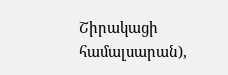Շիրակացի համալսարան),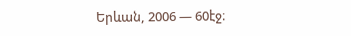Երևան, 2006 — 60էջ։